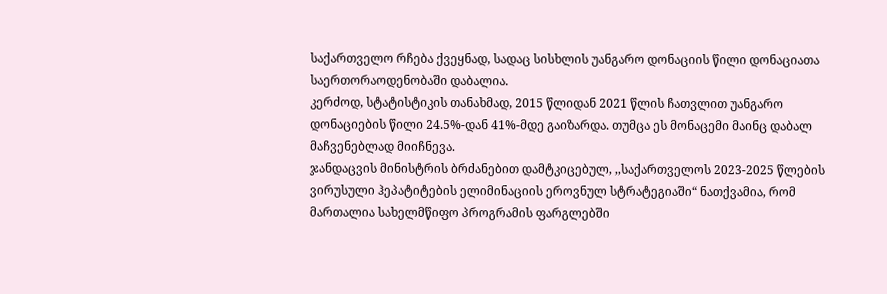საქართველო რჩება ქვეყნად, სადაც სისხლის უანგარო დონაციის წილი დონაციათა საერთორაოდენობაში დაბალია.
კერძოდ, სტატისტიკის თანახმად, 2015 წლიდან 2021 წლის ჩათვლით უანგარო დონაციების წილი 24.5%-დან 41%-მდე გაიზარდა. თუმცა ეს მონაცემი მაინც დაბალ მაჩვენებლად მიიჩნევა.
ჯანდაცვის მინისტრის ბრძანებით დამტკიცებულ, ,,საქართველოს 2023-2025 წლების ვირუსული ჰეპატიტების ელიმინაციის ეროვნულ სტრატეგიაში“ ნათქვამია, რომ მართალია სახელმწიფო პროგრამის ფარგლებში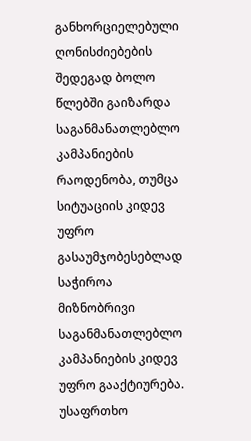განხორციელებული ღონისძიებების შედეგად ბოლო წლებში გაიზარდა საგანმანათლებლო კამპანიების რაოდენობა, თუმცა სიტუაციის კიდევ უფრო გასაუმჯობესებლად საჭიროა მიზნობრივი საგანმანათლებლო კამპანიების კიდევ უფრო გააქტიურება.
უსაფრთხო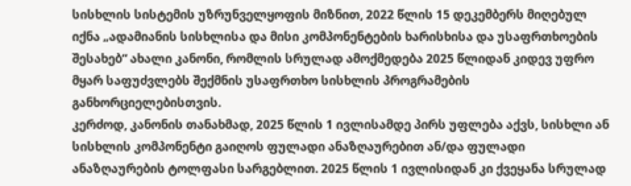სისხლის სისტემის უზრუნველყოფის მიზნით, 2022 წლის 15 დეკემბერს მიღებულ იქნა „ადამიანის სისხლისა და მისი კომპონენტების ხარისხისა და უსაფრთხოების შესახებ“ ახალი კანონი, რომლის სრულად ამოქმედება 2025 წლიდან კიდევ უფრო მყარ საფუძვლებს შექმნის უსაფრთხო სისხლის პროგრამების განხორციელებისთვის.
კერძოდ, კანონის თანახმად, 2025 წლის 1 ივლისამდე პირს უფლება აქვს, სისხლი ან სისხლის კომპონენტი გაიღოს ფულადი ანაზღაურებით ან/და ფულადი ანაზღაურების ტოლფასი სარგებლით. 2025 წლის 1 ივლისიდან კი ქვეყანა სრულად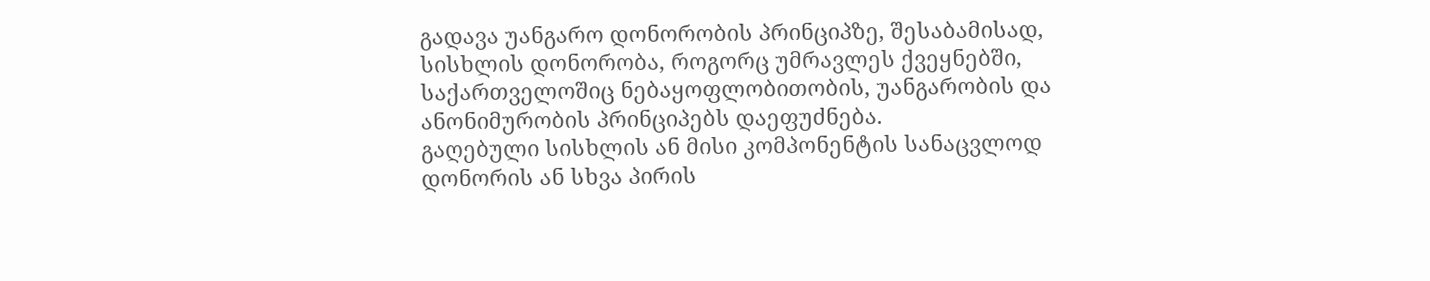გადავა უანგარო დონორობის პრინციპზე, შესაბამისად, სისხლის დონორობა, როგორც უმრავლეს ქვეყნებში, საქართველოშიც ნებაყოფლობითობის, უანგარობის და ანონიმურობის პრინციპებს დაეფუძნება.
გაღებული სისხლის ან მისი კომპონენტის სანაცვლოდ დონორის ან სხვა პირის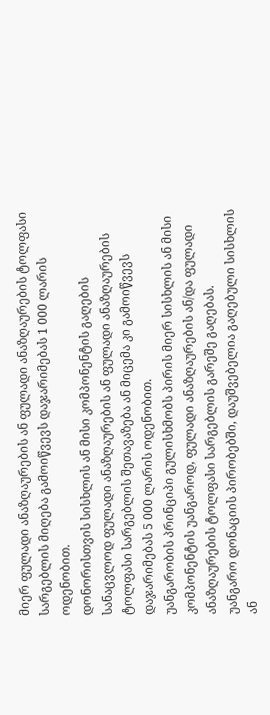მიერ ფულადი ანაზღაურების ან ფულადი ანაზღაურების ტოლფასი სარგებლის მიღება გამოიწვევს დაჯარიმებას 1 000 ლარის ოდენობით.
დონორისთვის სისხლის ან მისი კომპონენტის გაღების სანაცვლოდ ფულადი ანაზღაურების ან ფულადი ანაზღაურების ტოლფასი სარგებლის შეთავაზება ან მიცემა კი გამოიწვევს დაჯარიმებას 5 000 ლარის ოდენობით.
უანგარობის პრინციპი გულისხმობს პირის მიერ სისხლის ან მისი კომპონენტის უანგაროდ, ფულადი ანაზღაურების ან/და ფულადი ანაზღაურების ტოლფასი სარგებლის გარეშე გაღებას.
უანგარო დონაციის პირობებში, დაუშვებელია გაღებული სისხლის ან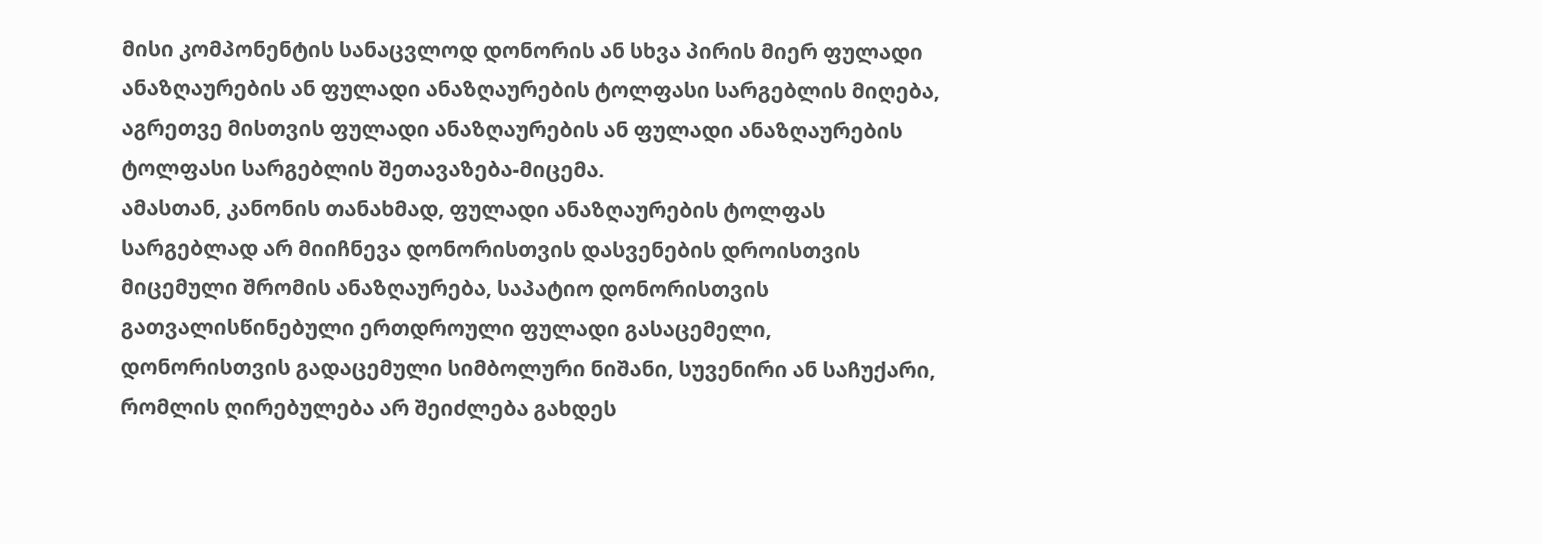მისი კომპონენტის სანაცვლოდ დონორის ან სხვა პირის მიერ ფულადი ანაზღაურების ან ფულადი ანაზღაურების ტოლფასი სარგებლის მიღება, აგრეთვე მისთვის ფულადი ანაზღაურების ან ფულადი ანაზღაურების ტოლფასი სარგებლის შეთავაზება-მიცემა.
ამასთან, კანონის თანახმად, ფულადი ანაზღაურების ტოლფას სარგებლად არ მიიჩნევა დონორისთვის დასვენების დროისთვის მიცემული შრომის ანაზღაურება, საპატიო დონორისთვის გათვალისწინებული ერთდროული ფულადი გასაცემელი, დონორისთვის გადაცემული სიმბოლური ნიშანი, სუვენირი ან საჩუქარი, რომლის ღირებულება არ შეიძლება გახდეს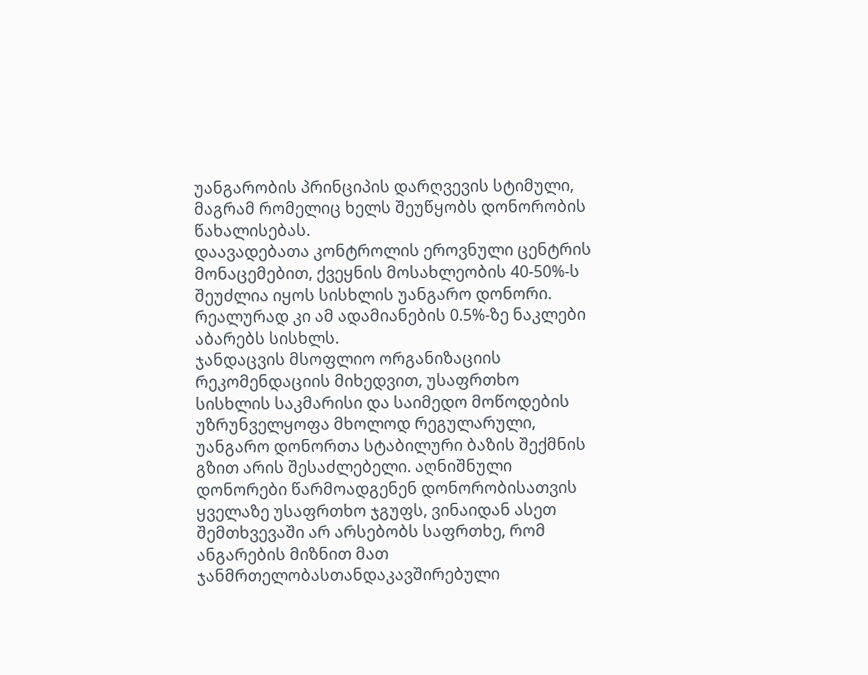უანგარობის პრინციპის დარღვევის სტიმული, მაგრამ რომელიც ხელს შეუწყობს დონორობის წახალისებას.
დაავადებათა კონტროლის ეროვნული ცენტრის მონაცემებით, ქვეყნის მოსახლეობის 40-50%-ს შეუძლია იყოს სისხლის უანგარო დონორი. რეალურად კი ამ ადამიანების 0.5%-ზე ნაკლები აბარებს სისხლს.
ჯანდაცვის მსოფლიო ორგანიზაციის რეკომენდაციის მიხედვით, უსაფრთხო სისხლის საკმარისი და საიმედო მოწოდების უზრუნველყოფა მხოლოდ რეგულარული, უანგარო დონორთა სტაბილური ბაზის შექმნის გზით არის შესაძლებელი. აღნიშნული დონორები წარმოადგენენ დონორობისათვის ყველაზე უსაფრთხო ჯგუფს, ვინაიდან ასეთ შემთხვევაში არ არსებობს საფრთხე, რომ ანგარების მიზნით მათ ჯანმრთელობასთანდაკავშირებული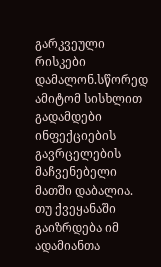გარკვეული რისკები დამალონ.სწორედ ამიტომ სისხლით გადამდები ინფექციების გავრცელების მაჩვენებელი მათში დაბალია.
თუ ქვეყანაში გაიზრდება იმ ადამიანთა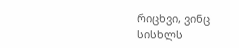რიცხვი, ვინც სისხლს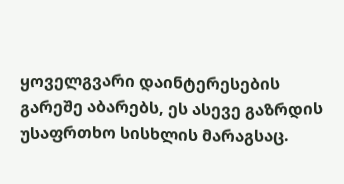ყოველგვარი დაინტერესების გარეშე აბარებს, ეს ასევე გაზრდის უსაფრთხო სისხლის მარაგსაც.